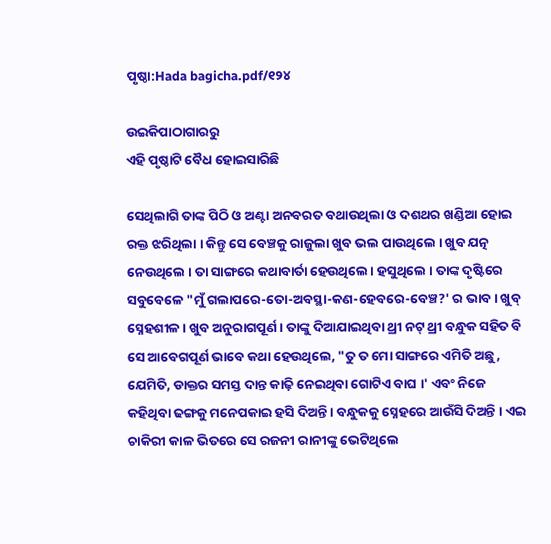ପୃଷ୍ଠା:Hada bagicha.pdf/୧୨୪

ଉଇକିପାଠାଗାର‌ରୁ
ଏହି ପୃଷ୍ଠାଟି ବୈଧ ହୋଇସାରିଛି

ସେଥିଲାଗି ତାଙ୍କ ପିଠି ଓ ଅଣ୍ଟା ଅନବରତ ବଥାଉଥିଲା ଓ ଦଶଥର ଖଣ୍ଡିଆ ହୋଇ ରକ୍ତ ଝରିଥିଲା । କିନ୍ତୁ ସେ ବେଞ୍ଚକୁ ରାଜୁଲା ଖୁବ ଭଲ ପାଉଥିଲେ । ଖୁବ ଯତ୍ନ ନେଉଥିଲେ । ତା ସାଙ୍ଗରେ କଥାବାର୍ତା ହେଉଥିଲେ । ହସୁଥିଲେ । ତାଙ୍କ ଦୃଷ୍ଟିରେ ସବୁବେଳେ "ମୁଁ ଗଲାପରେ-ତୋ-ଅବସ୍ଥା-କଣ-ହେବରେ-ବେଞ୍ଚ?' ର ଭାବ । ଖୁବ୍ ସ୍ନେହଶୀଳ । ଖୁବ ଅନୁରାଗପୂର୍ଣ । ତାଙ୍କୁ ଦିଆଯାଇଥିବା ଥ୍ରୀ ନଟ୍ ଥ୍ରୀ ବନ୍ଧୁକ ସହିତ ବି ସେ ଆବେଗପୂର୍ଣ ଭାବେ କଥା ହେଉଥିଲେ, "ତୁ ତ ମୋ ସାଙ୍ଗରେ ଏମିତି ଅଛୁ, ଯେମିତି, ଡାକ୍ତର ସମସ୍ତ ଦାନ୍ତ କାଢ଼ି ନେଇଥିବା ଗୋଟିଏ ବାଘ ।' ଏବଂ ନିଜେ କହିଥିବା ଢଙ୍ଗକୁ ମନେପକାଇ ହସି ଦିଅନ୍ତି । ବନ୍ଧୁକକୁ ସ୍ନେହରେ ଆଉଁସି ଦିଅନ୍ତି । ଏଇ ଚାକିରୀ କାଳ ଭିତରେ ସେ ରଜନୀ ରାନୀଙ୍କୁ ଭେଟିଥିଲେ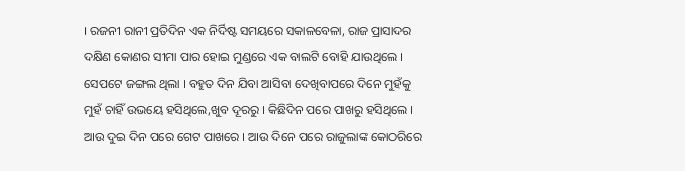। ରଜନୀ ରାନୀ ପ୍ରତିଦିନ ଏକ ନିର୍ଦିଷ୍ଟ ସମୟରେ ସକାଳବେଳା, ରାଜ ପ୍ରାସାଦର ଦକ୍ଷିଣ କୋଣର ସୀମା ପାର ହୋଇ ମୁଣ୍ଡରେ ଏକ ବାଲଟି ବୋହି ଯାଉଥିଲେ । ସେପଟେ ଜଙ୍ଗଲ ଥିଲା । ବହୁତ ଦିନ ଯିବା ଆସିବା ଦେଖିବାପରେ ଦିନେ ମୁହଁକୁ ମୁହଁ ଚାହିଁ ଉଭୟେ ହସିଥିଲେ,ଖୁବ ଦୂରରୁ । କିଛିଦିନ ପରେ ପାଖରୁ ହସିଥିଲେ । ଆଉ ଦୁଇ ଦିନ ପରେ ଗେଟ ପାଖରେ । ଆଉ ଦିନେ ପରେ ରାଜୁଲାଙ୍କ କୋଠରିରେ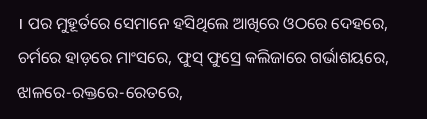। ପର ମୁହୂର୍ତରେ ସେମାନେ ହସିଥିଲେ ଆଖିରେ ଓଠରେ ଦେହରେ, ଚର୍ମରେ ହାଡ଼ରେ ମାଂସରେ, ଫୁସ୍ ଫୁସ୍ରେ କଲିଜାରେ ଗର୍ଭାଶୟରେ, ଝାଳରେ-ରକ୍ତରେ-ରେତରେ,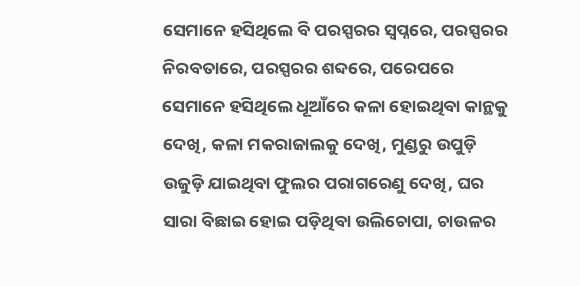ସେମାନେ ହସିଥିଲେ ବି ପରସ୍ପରର ସ୍ୱପ୍ନରେ, ପରସ୍ପରର ନିରବତାରେ, ପରସ୍ପରର ଶବ୍ଦରେ, ପରେପରେ ସେମାନେ ହସିଥିଲେ ଧୂଆଁରେ କଳା ହୋଇଥିବା କାନ୍ଥକୁ ଦେଖି, କଳା ମକରାଜାଲକୁ ଦେଖି, ମୁଣ୍ଡରୁ ଉପୁଡ଼ି ଉଜୁଡ଼ି ଯାଇଥିବା ଫୁଲର ପରାଗରେଣୁ ଦେଖି, ଘର ସାରା ବିଛାଇ ହୋଇ ପଡ଼ିଥିବା ଉଲିଚୋପା, ଚାଉଳର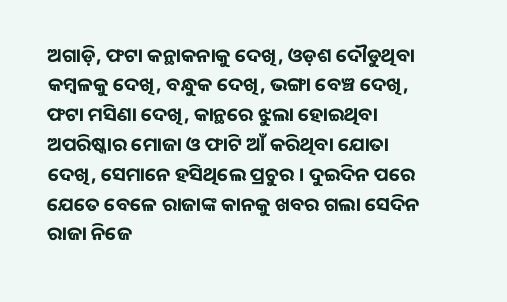ଅଗାଡ଼ି, ଫଟା କନ୍ଥାକନାକୁ ଦେଖି, ଓଡ଼ଶ ଦୌଡୁଥିବା କମ୍ବଳକୁ ଦେଖି, ବନ୍ଧୁକ ଦେଖି, ଭଙ୍ଗା ବେଞ୍ଚ ଦେଖି, ଫଟା ମସିଣା ଦେଖି, କାନ୍ଥରେ ଝୁଲା ହୋଇଥିବା ଅପରିଷ୍କାର ମୋଜା ଓ ଫାଟି ଆଁ କରିଥିବା ଯୋତା ଦେଖି, ସେମାନେ ହସିଥିଲେ ପ୍ରଚୁର । ଦୁଇଦିନ ପରେ ଯେତେ ବେଳେ ରାଜାଙ୍କ କାନକୁ ଖବର ଗଲା ସେଦିନ ରାଜା ନିଜେ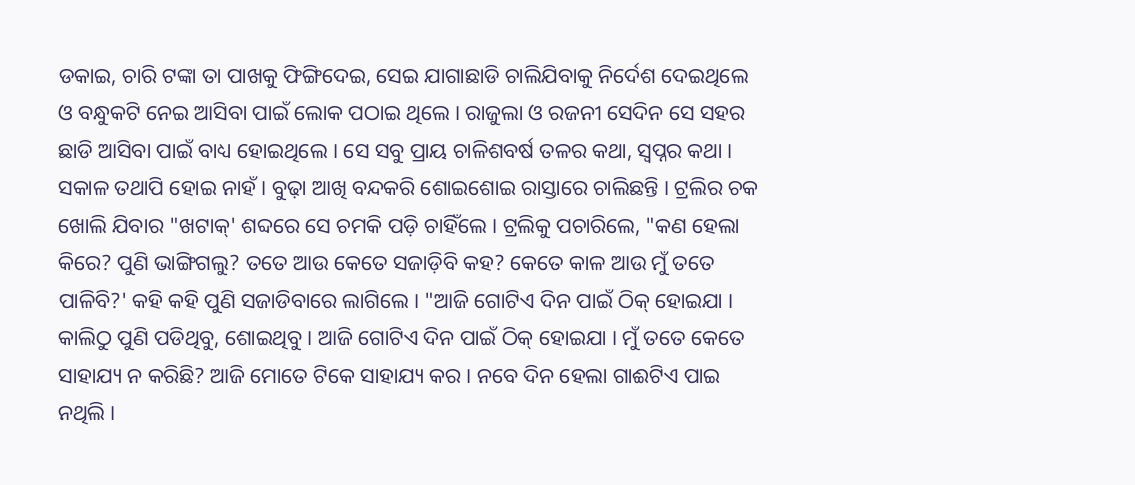ଡକାଇ, ଚାରି ଟଙ୍କା ତା ପାଖକୁ ଫିଙ୍ଗିଦେଇ, ସେଇ ଯାଗାଛାଡି ଚାଲିଯିବାକୁ ନିର୍ଦେଶ ଦେଇଥିଲେ ଓ ବନ୍ଧୁକଟି ନେଇ ଆସିବା ପାଇଁ ଲୋକ ପଠାଇ ଥିଲେ । ରାଜୁଲା ଓ ରଜନୀ ସେଦିନ ସେ ସହର ଛାଡି ଆସିବା ପାଇଁ ବାଧ୍ୟ ହୋଇଥିଲେ । ସେ ସବୁ ପ୍ରାୟ ଚାଳିଶବର୍ଷ ତଳର କଥା, ସ୍ୱପ୍ନର କଥା । ସକାଳ ତଥାପି ହୋଇ ନାହଁ । ବୁଢ଼ା ଆଖି ବନ୍ଦକରି ଶୋଇଶୋଇ ରାସ୍ତାରେ ଚାଲିଛନ୍ତି । ଟ୍ରଲିର ଚକ ଖୋଲି ଯିବାର "ଖଟାକ୍' ଶବ୍ଦରେ ସେ ଚମକି ପଡ଼ି ଚାହିଁଲେ । ଟ୍ରଲିକୁ ପଚାରିଲେ, "କଣ ହେଲା କିରେ? ପୁଣି ଭାଙ୍ଗିଗଲୁ? ତତେ ଆଉ କେତେ ସଜାଡ଼ିବି କହ? କେତେ କାଳ ଆଉ ମୁଁ ତତେ ପାଳିବି?' କହି କହି ପୁଣି ସଜାଡିବାରେ ଲାଗିଲେ । "ଆଜି ଗୋଟିଏ ଦିନ ପାଇଁ ଠିକ୍ ହୋଇଯା । କାଲିଠୁ ପୁଣି ପଡିଥିବୁ, ଶୋଇଥିବୁ । ଆଜି ଗୋଟିଏ ଦିନ ପାଇଁ ଠିକ୍ ହୋଇଯା । ମୁଁ ତତେ କେତେ ସାହାଯ୍ୟ ନ କରିଛି? ଆଜି ମୋତେ ଟିକେ ସାହାଯ୍ୟ କର । ନବେ ଦିନ ହେଲା ଗାଈଟିଏ ପାଇ ନଥିଲି ।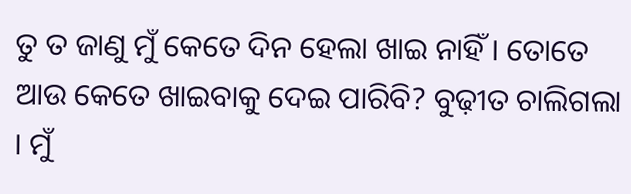ତୁ ତ ଜାଣୁ ମୁଁ କେତେ ଦିନ ହେଲା ଖାଇ ନାହିଁ । ତୋତେ ଆଉ କେତେ ଖାଇବାକୁ ଦେଇ ପାରିବି? ବୁଢ଼ୀତ ଚାଲିଗଲା । ମୁଁ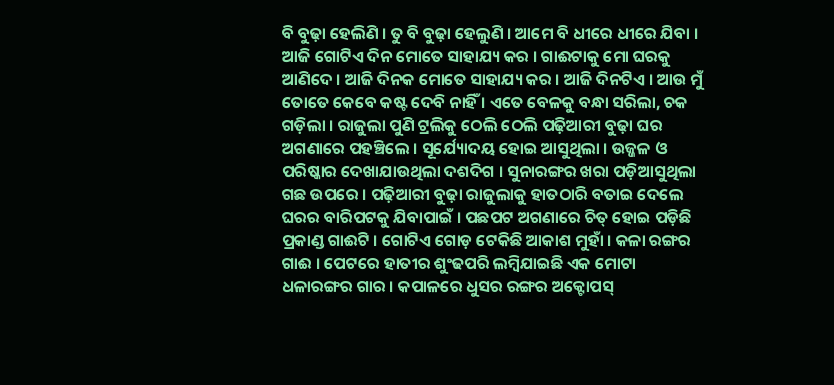ବି ବୁଢ଼ା ହେଲିଣି । ତୁ ବି ବୁଢ଼ା ହେଲୁଣି । ଆମେ ବି ଧୀରେ ଧୀରେ ଯିବା । ଆଜି ଗୋଟିଏ ଦିନ ମୋତେ ସାହାଯ୍ୟ କର । ଗାଈଟାକୁ ମୋ ଘରକୁ ଆଣିଦେ । ଆଜି ଦିନକ ମୋତେ ସାହାଯ୍ୟ କର । ଆଜି ଦିନଟିଏ । ଆଉ ମୁଁ ତୋତେ କେବେ କଷ୍ଟ ଦେବି ନାହିଁ । ଏତେ ବେଳକୁ ବନ୍ଧା ସରିଲା, ଚକ ଗଡ଼ିଲା । ରାଜୁଲା ପୁଣି ଟ୍ରଲିକୁ ଠେଲି ଠେଲି ପଢ଼ିଆରୀ ବୁଢ଼ା ଘର ଅଗଣାରେ ପହଞ୍ଚିଲେ । ସୂର୍ଯ୍ୟୋଦୟ ହୋଇ ଆସୁଥିଲା । ଉଜ୍ଜଳ ଓ ପରିଷ୍କାର ଦେଖାଯାଉଥିଲା ଦଶଦିଗ । ସୁନାରଙ୍ଗର ଖରା ପଡ଼ିଆସୁଥିଲା ଗଛ ଉପରେ । ପଢ଼ିଆରୀ ବୁଢ଼ା ରାଜୁଲାକୁ ହାତଠାରି ବତାଇ ଦେଲେ ଘରର ବାରିପଟକୁ ଯିବାପାଇଁ । ପଛପଟ ଅଗଣାରେ ଚିତ୍ ହୋଇ ପଡ଼ିଛି ପ୍ରକାଣ୍ଡ ଗାଈଟି । ଗୋଟିଏ ଗୋଡ଼ ଟେକିଛି ଆକାଶ ମୁହାଁ । କଳା ରଙ୍ଗର ଗାଈ । ପେଟରେ ହାତୀର ଶୁଂଢପରି ଲମ୍ବିଯାଇଛି ଏକ ମୋଟା ଧଳାରଙ୍ଗର ଗାର । କପାଳରେ ଧୁସର ରଙ୍ଗର ଅକ୍ଟୋପସ୍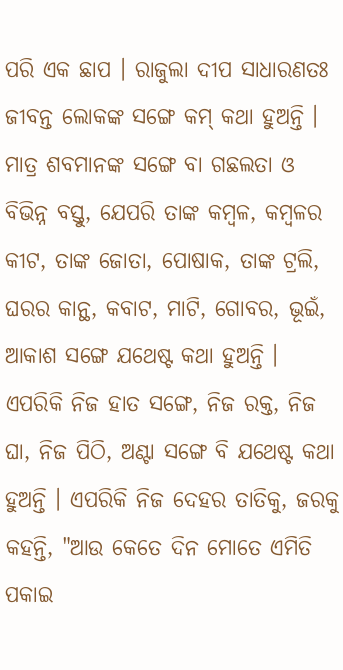ପରି ଏକ ଛାପ । ରାଜୁଲା ଦୀପ ସାଧାରଣତଃ ଜୀବନ୍ତ ଲୋକଙ୍କ ସଙ୍ଗେ କମ୍ କଥା ହୁଅନ୍ତି । ମାତ୍ର ଶବମାନଙ୍କ ସଙ୍ଗେ ବା ଗଛଲତା ଓ ବିଭିନ୍ନ ବସ୍ତୁ, ଯେପରି ତାଙ୍କ କମ୍ବଳ, କମ୍ବଳର କୀଟ, ତାଙ୍କ ଜୋତା, ପୋଷାକ, ତାଙ୍କ ଟ୍ରଲି, ଘରର କାନ୍ଥ, କବାଟ, ମାଟି, ଗୋବର, ଭୂଇଁ, ଆକାଶ ସଙ୍ଗେ ଯଥେଷ୍ଟ କଥା ହୁଅନ୍ତି । ଏପରିକି ନିଜ ହାତ ସଙ୍ଗେ, ନିଜ ରକ୍ତ, ନିଜ ଘା, ନିଜ ପିଠି, ଅଣ୍ଟା ସଙ୍ଗେ ବି ଯଥେଷ୍ଟ କଥା ହୁଅନ୍ତି । ଏପରିକି ନିଜ ଦେହର ତାତିକୁ, ଜରକୁ କହନ୍ତି, "ଆଉ କେତେ ଦିନ ମୋତେ ଏମିତି ପକାଇ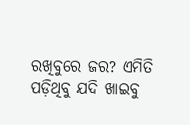ରଖିବୁରେ ଜର? ଏମିତି ପଡ଼ିଥିବୁ ଯଦି ଖାଇବୁ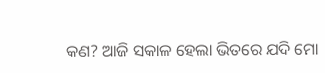କଣ? ଆଜି ସକାଳ ହେଲା ଭିତରେ ଯଦି ମୋ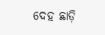ଦେହ ଛାଡ଼ି